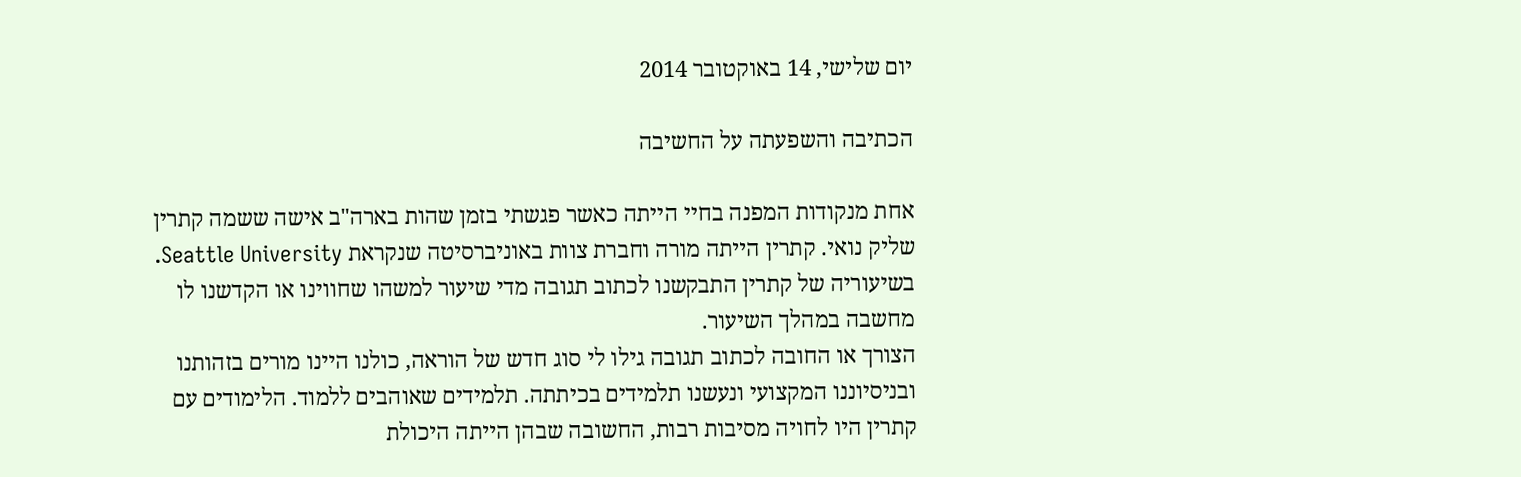יום שלישי, 14 באוקטובר 2014

הכתיבה והשפעתה על החשיבה

אחת מנקודות המפנה בחיי הייתה כאשר פגשתי בזמן שהות בארה"ב אישה ששמה קתרין שליק נואי. קתרין הייתה מורה וחברת צוות באוניברסיטה שנקראת Seattle University.
בשיעוריה של קתרין התבקשנו לכתוב תגובה מדי שיעור למשהו שחווינו או הקדשנו לו מחשבה במהלך השיעור.
הצורך או החובה לכתוב תגובה גילו לי סוג חדש של הוראה, כולנו היינו מורים בזהותנו ובניסיוננו המקצועי ונעשנו תלמידים בכיתתה. תלמידים שאוהבים ללמוד. הלימודים עם קתרין היו לחויה מסיבות רבות, החשובה שבהן הייתה היכולת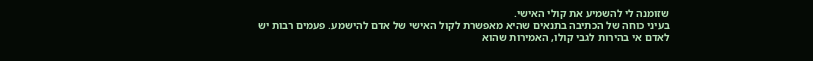שזומנה לי להשמיע את קולי האישי.
בעיני כוחה של הכתיבה בתנאים שהיא מאפשרת לקול האישי של אדם להישמע. פעמים רבות יש לאדם אי בהירות לגבי קולו, האמירות שהוא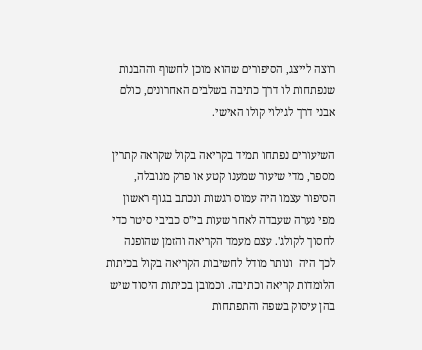רוצה לייצג, הסיפורים שהוא מוכן לחשוף וההבנות שנפתחות לו דרך כתיבה בשלבים האחרונים, כולם אבני דרך לגילוי קולו האישי.

השיעורים נפתחו תמיד בקריאה בקול שקראה קתרין מספר, מדי שיעור שמענו קטע או פרק מנובלה, הסיפור עצמו היה עמוס רגשות ונכתב בגוף ראשון מפי נערה שעבדה לאחר שעות בי"ס כביבי סיטר כדי לחסוך לקולג'. עצם מעמד הקריאה והזמן שהופנה לכך היה  ונותר מודל לחשיבות הקריאה בקול בכיתות הלומדות קריאה וכתיבה. וכמובן בכיתות היסוד שיש בהן עיסוק בשפה והתפתחות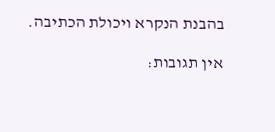בהבנת הנקרא ויכולת הכתיבה.

אין תגובות: